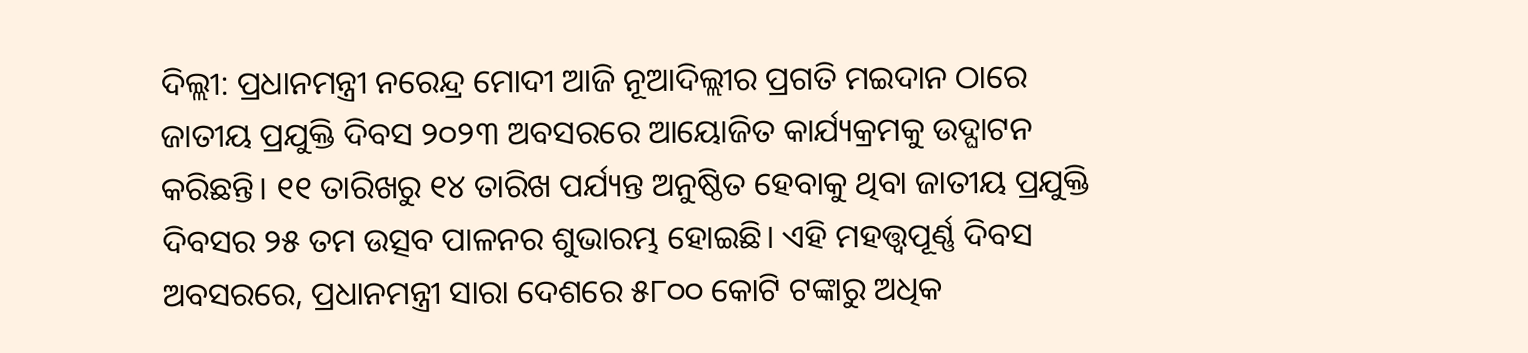ଦିଲ୍ଲୀ: ପ୍ରଧାନମନ୍ତ୍ରୀ ନରେନ୍ଦ୍ର ମୋଦୀ ଆଜି ନୂଆଦିଲ୍ଲୀର ପ୍ରଗତି ମଇଦାନ ଠାରେ ଜାତୀୟ ପ୍ରଯୁକ୍ତି ଦିବସ ୨୦୨୩ ଅବସରରେ ଆୟୋଜିତ କାର୍ଯ୍ୟକ୍ରମକୁ ଉଦ୍ଘାଟନ କରିଛନ୍ତି। ୧୧ ତାରିଖରୁ ୧୪ ତାରିଖ ପର୍ଯ୍ୟନ୍ତ ଅନୁଷ୍ଠିତ ହେବାକୁ ଥିବା ଜାତୀୟ ପ୍ରଯୁକ୍ତି ଦିବସର ୨୫ ତମ ଉତ୍ସବ ପାଳନର ଶୁଭାରମ୍ଭ ହୋଇଛି। ଏହି ମହତ୍ତ୍ୱପୂର୍ଣ୍ଣ ଦିବସ ଅବସରରେ, ପ୍ରଧାନମନ୍ତ୍ରୀ ସାରା ଦେଶରେ ୫୮୦୦ କୋଟି ଟଙ୍କାରୁ ଅଧିକ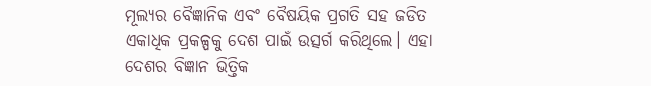ମୂଲ୍ୟର ବୈଜ୍ଞାନିକ ଏବଂ ବୈଷୟିକ ପ୍ରଗତି ସହ ଜଡିତ ଏକାଧିକ ପ୍ରକଳ୍ପକୁ ଦେଶ ପାଇଁ ଉତ୍ସର୍ଗ କରିଥିଲେ। ଏହା ଦେଶର ବିଜ୍ଞାନ ଭିତ୍ତିକ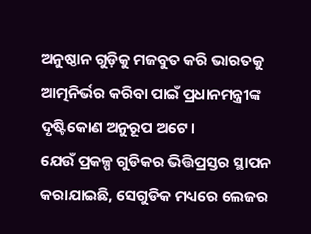ଅନୁଷ୍ଠାନ ଗୁଡ଼ିକୁ ମଜବୁତ କରି ଭାରତକୁ ଆତ୍ମନିର୍ଭର କରିବା ପାଇଁ ପ୍ରଧାନମନ୍ତ୍ରୀଙ୍କ ଦୃଷ୍ଟିକୋଣ ଅନୁରୂପ ଅଟେ।
ଯେଉଁ ପ୍ରକଳ୍ପ ଗୁଡିକର ଭିତ୍ତିପ୍ରସ୍ତର ସ୍ଥାପନ କରାଯାଇଛି, ସେଗୁଡିକ ମଧ୍ୟରେ ଲେଜର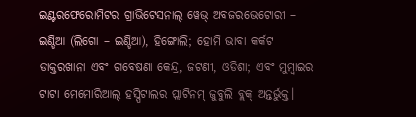ଇଣ୍ଟରଫେରୋମିଟର ଗ୍ରାଭିଟେସନାଲ୍ ୱେଭ୍ ଅବଜରଭେଟୋରୀ – ଇଣ୍ଡିଆ (ଲିଗୋ – ଇଣ୍ଡିଆ), ହିଙ୍ଗୋଲି; ହୋମି ଭାବା କର୍କଟ ଡାକ୍ତରଖାନା ଏବଂ ଗବେଷଣା କେନ୍ଦ୍ର, ଜଟଣୀ, ଓଡିଶା; ଏବଂ ମୁମ୍ବାଇର ଟାଟା ମେମୋରିଆଲ୍ ହସ୍ପିଟାଲର ପ୍ଲାଟିନମ୍ ଜୁବୁଲି ବ୍ଲକ୍ ଅନ୍ତର୍ଭୁକ୍ତ।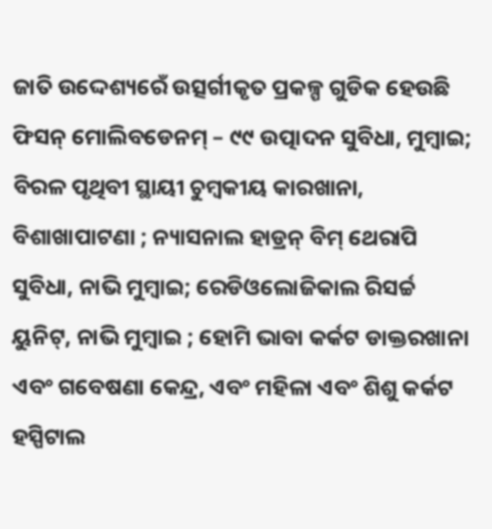ଜାତି ଉଦ୍ଦେଶ୍ୟରେଁ ଉତ୍ସର୍ଗୀକୃତ ପ୍ରକଳ୍ପ ଗୁଡିକ ହେଉଛି ଫିସନ୍ ମୋଲିବଡେନମ୍ – ୯୯ ଉତ୍ପାଦନ ସୁବିଧା, ମୁମ୍ବାଇ; ବିରଳ ପୃଥିବୀ ସ୍ଥାୟୀ ଚୁମ୍ବକୀୟ କାରଖାନା, ବିଶାଖାପାଟଣା ; ନ୍ୟାସନାଲ ହାଡ୍ରନ୍ ବିମ୍ ଥେରାପି ସୁବିଧା, ନାଭି ମୁମ୍ବାଇ; ରେଡିଓଲୋଜିକାଲ ରିସର୍ଚ୍ଚ ୟୁନିଟ୍, ନାଭି ମୁମ୍ବାଇ ; ହୋମି ଭାବା କର୍କଟ ଡାକ୍ତରଖାନା ଏବଂ ଗବେଷଣା କେନ୍ଦ୍ର, ଏବଂ ମହିଳା ଏବଂ ଶିଶୁ କର୍କଟ ହସ୍ପିଟାଲ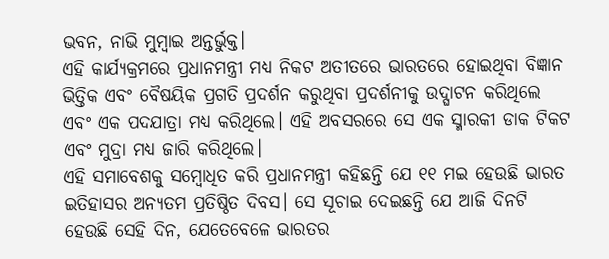ଭବନ, ନାଭି ମୁମ୍ବାଇ ଅନ୍ତର୍ଭୁକ୍ତ।
ଏହି କାର୍ଯ୍ୟକ୍ରମରେ ପ୍ରଧାନମନ୍ତ୍ରୀ ମଧ୍ୟ ନିକଟ ଅତୀତରେ ଭାରତରେ ହୋଇଥିବା ବିଜ୍ଞାନ ଭିତ୍ତିକ ଏବଂ ବୈଷୟିକ ପ୍ରଗତି ପ୍ରଦର୍ଶନ କରୁଥିବା ପ୍ରଦର୍ଶନୀକୁ ଉଦ୍ଘାଟନ କରିଥିଲେ ଏବଂ ଏକ ପଦଯାତ୍ରା ମଧ୍ୟ କରିଥିଲେ। ଏହି ଅବସରରେ ସେ ଏକ ସ୍ମାରକୀ ଡାକ ଟିକଟ ଏବଂ ମୁଦ୍ରା ମଧ୍ୟ ଜାରି କରିଥିଲେ।
ଏହି ସମାବେଶକୁ ସମ୍ବୋଧିତ କରି ପ୍ରଧାନମନ୍ତ୍ରୀ କହିଛନ୍ତି ଯେ ୧୧ ମଇ ହେଉଛି ଭାରତ ଇତିହାସର ଅନ୍ୟତମ ପ୍ରତିଷ୍ଠିତ ଦିବସ। ସେ ସୂଚାଇ ଦେଇଛନ୍ତି ଯେ ଆଜି ଦିନଟି ହେଉଛି ସେହି ଦିନ, ଯେତେବେଳେ ଭାରତର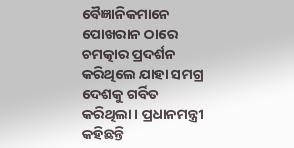ବୈଜ୍ଞାନିକମାନେ ପୋଖରାନ ଠାରେ ଚମତ୍କାର ପ୍ରଦର୍ଶନ କରିଥିଲେ ଯାହା ସମଗ୍ର ଦେଶକୁ ଗର୍ବିତ କରିଥିଲା। ପ୍ରଧାନମନ୍ତ୍ରୀ କହିଛନ୍ତି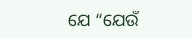ଯେ “ଯେଉଁ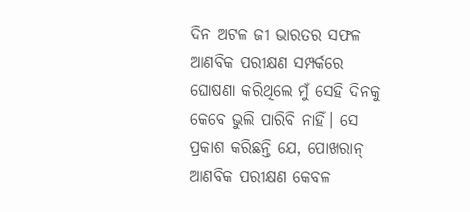ଦିନ ଅଟଳ ଜୀ ଭାରତର ସଫଳ ଆଣବିକ ପରୀକ୍ଷଣ ସମ୍ପର୍କରେ ଘୋଷଣା କରିଥିଲେ ମୁଁ ସେହି ଦିନକୁ କେବେ ଭୁଲି ପାରିବି ନାହିଁ। ସେ ପ୍ରକାଶ କରିଛନ୍ତି ଯେ, ପୋଖରାନ୍ ଆଣବିକ ପରୀକ୍ଷଣ କେବଳ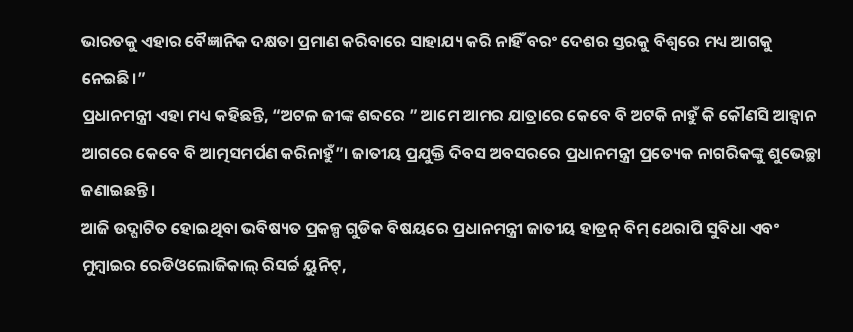ଭାରତକୁ ଏହାର ବୈଜ୍ଞାନିକ ଦକ୍ଷତା ପ୍ରମାଣ କରିବାରେ ସାହାଯ୍ୟ କରି ନାହିଁ ବରଂ ଦେଶର ସ୍ତରକୁ ବିଶ୍ୱରେ ମଧ୍ୟ ଆଗକୁ ନେଇଛି।”
ପ୍ରଧାନମନ୍ତ୍ରୀ ଏହା ମଧ୍ୟ କହିଛନ୍ତି, “ଅଟଳ ଜୀଙ୍କ ଶବ୍ଦରେ ” ଆମେ ଆମର ଯାତ୍ରାରେ କେବେ ବି ଅଟକି ନାହୁଁ କି କୌଣସି ଆହ୍ୱାନ ଆଗରେ କେବେ ବି ଆତ୍ମସମର୍ପଣ କରିନାହୁଁ”। ଜାତୀୟ ପ୍ରଯୁକ୍ତି ଦିବସ ଅବସରରେ ପ୍ରଧାନମନ୍ତ୍ରୀ ପ୍ରତ୍ୟେକ ନାଗରିକଙ୍କୁ ଶୁଭେଚ୍ଛା ଜଣାଇଛନ୍ତି।
ଆଜି ଉଦ୍ଘାଟିତ ହୋଇଥିବା ଭବିଷ୍ୟତ ପ୍ରକଳ୍ପ ଗୁଡିକ ବିଷୟରେ ପ୍ରଧାନମନ୍ତ୍ରୀ ଜାତୀୟ ହାଡ୍ରନ୍ ବିମ୍ ଥେରାପି ସୁବିଧା ଏବଂ ମୁମ୍ବାଇର ରେଡିଓଲୋଜିକାଲ୍ ରିସର୍ଚ୍ଚ ୟୁନିଟ୍,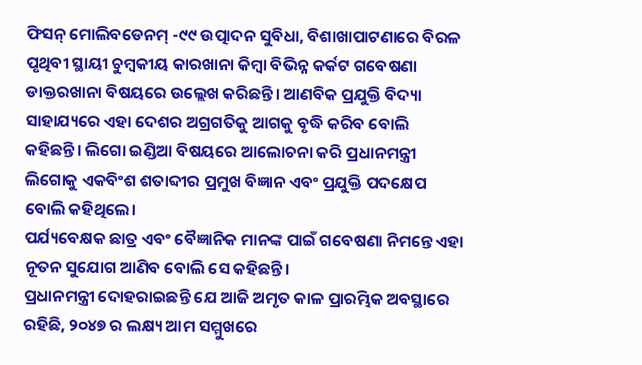ଫିସନ୍ ମୋଲିବଡେନମ୍ -୯୯ ଉତ୍ପାଦନ ସୁବିଧା, ବିଶାଖାପାଟଣାରେ ବିରଳ ପୃଥିବୀ ସ୍ଥାୟୀ ଚୁମ୍ବକୀୟ କାରଖାନା କିମ୍ବା ବିଭିନ୍ନ କର୍କଟ ଗବେଷଣା ଡାକ୍ତରଖାନା ବିଷୟରେ ଉଲ୍ଲେଖ କରିଛନ୍ତି। ଆଣବିକ ପ୍ରଯୁକ୍ତି ବିଦ୍ୟା ସାହାଯ୍ୟରେ ଏହା ଦେଶର ଅଗ୍ରଗତିକୁ ଆଗକୁ ବୃଦ୍ଧି କରିବ ବୋଲି କହିଛନ୍ତି। ଲିଗୋ ଇଣ୍ଡିଆ ବିଷୟରେ ଆଲୋଚନା କରି ପ୍ରଧାନମନ୍ତ୍ରୀ ଲିଗୋକୁ ଏକବିଂଶ ଶତାବ୍ଦୀର ପ୍ରମୁଖ ବିଜ୍ଞାନ ଏବଂ ପ୍ରଯୁକ୍ତି ପଦକ୍ଷେପ ବୋଲି କହିଥିଲେ।
ପର୍ଯ୍ୟବେକ୍ଷକ ଛାତ୍ର ଏବଂ ବୈଜ୍ଞାନିକ ମାନଙ୍କ ପାଇଁ ଗବେଷଣା ନିମନ୍ତେ ଏହା ନୂତନ ସୁଯୋଗ ଆଣିବ ବୋଲି ସେ କହିଛନ୍ତି।
ପ୍ରଧାନମନ୍ତ୍ରୀ ଦୋହରାଇଛନ୍ତି ଯେ ଆଜି ଅମୃତ କାଳ ପ୍ରାରମ୍ଭିକ ଅବସ୍ଥାରେ ରହିଛି, ୨୦୪୭ ର ଲକ୍ଷ୍ୟ ଆମ ସମ୍ମୁଖରେ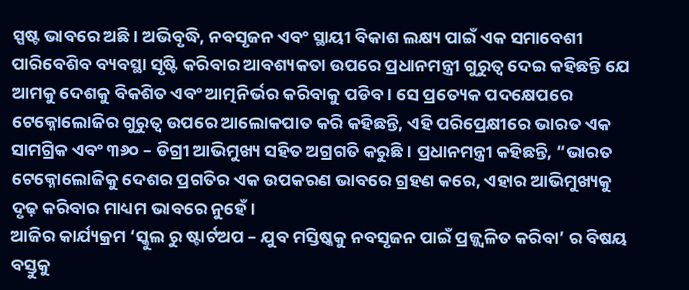ସ୍ପଷ୍ଟ ଭାବରେ ଅଛି। ଅଭିବୃଦ୍ଧି, ନବସୃଜନ ଏବଂ ସ୍ଥାୟୀ ବିକାଶ ଲକ୍ଷ୍ୟ ପାଇଁ ଏକ ସମାବେଶୀ ପାରିବେଶିବ ବ୍ୟବସ୍ଥା ସୃଷ୍ଟି କରିବାର ଆବଶ୍ୟକତା ଉପରେ ପ୍ରଧାନମନ୍ତ୍ରୀ ଗୁରୁତ୍ୱ ଦେଇ କହିଛନ୍ତି ଯେ ଆମକୁ ଦେଶକୁ ବିକଶିତ ଏବଂ ଆତ୍ମନିର୍ଭର କରିବାକୁ ପଡିବ। ସେ ପ୍ରତ୍ୟେକ ପଦକ୍ଷେପରେ ଟେକ୍ନୋଲୋଜିର ଗୁରୁତ୍ୱ ଉପରେ ଆଲୋକପାତ କରି କହିଛନ୍ତି, ଏହି ପରିପ୍ରେକ୍ଷୀରେ ଭାରତ ଏକ ସାମଗ୍ରିକ ଏବଂ ୩୬୦ – ଡିଗ୍ରୀ ଆଭିମୁଖ୍ୟ ସହିତ ଅଗ୍ରଗତି କରୁଛି। ପ୍ରଧାନମନ୍ତ୍ରୀ କହିଛନ୍ତି, “ଭାରତ ଟେକ୍ନୋଲୋଜିକୁ ଦେଶର ପ୍ରଗତିର ଏକ ଉପକରଣ ଭାବରେ ଗ୍ରହଣ କରେ, ଏହାର ଆଭିମୁଖ୍ୟକୁ ଦୃଢ଼ କରିବାର ମାଧ୍ୟମ ଭାବରେ ନୁହେଁ।
ଆଜିର କାର୍ଯ୍ୟକ୍ରମ ‘ସ୍କୁଲ ରୁ ଷ୍ଟାର୍ଟଅପ – ଯୁବ ମସ୍ତିଷ୍କକୁ ନବସୃଜନ ପାଇଁ ପ୍ରଜ୍ଜ୍ୱଳିତ କରିବା’ ର ବିଷୟ ବସ୍ତୁକୁ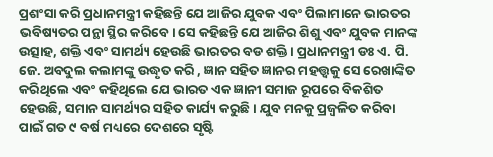ପ୍ରଶଂସା କରି ପ୍ରଧାନମନ୍ତ୍ରୀ କହିଛନ୍ତି ଯେ ଆଜିର ଯୁବକ ଏବଂ ପିଲାମାନେ ଭାରତର ଭବିଷ୍ୟତର ପନ୍ଥା ସ୍ଥିର କରିବେ। ସେ କହିଛନ୍ତି ଯେ ଆଜିର ଶିଶୁ ଏବଂ ଯୁବକ ମାନଙ୍କ ଉତ୍ସାହ, ଶକ୍ତି ଏବଂ ସାମର୍ଥ୍ୟ ହେଉଛି ଭାରତର ବଡ ଶକ୍ତି। ପ୍ରଧାନମନ୍ତ୍ରୀ ଡଃ ଏ. ପି. ଜେ. ଅବଦୁଲ କଲାମଙ୍କୁ ଉଦ୍ଧୃତ କରି , ଜ୍ଞାନ ସହିତ ଜ୍ଞାନର ମହତ୍ତ୍ୱକୁ ସେ ରେଖାଙ୍କିତ କରିଥିଲେ ଏବଂ କହିଥିଲେ ଯେ ଭାରତ ଏକ ଜ୍ଞାନୀ ସମାଜ ରୂପରେ ବିକଶିତ ହେଉଛି, ସମାନ ସାମର୍ଥ୍ୟର ସହିତ କାର୍ଯ୍ୟ କରୁଛି। ଯୁବ ମନକୁ ପ୍ରଜ୍ୱଳିତ କରିବା ପାଇଁ ଗତ ୯ ବର୍ଷ ମଧ୍ୟରେ ଦେଶରେ ସୃଷ୍ଟି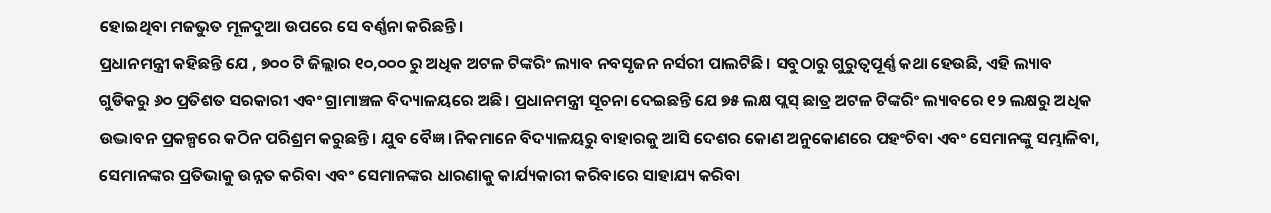ହୋଇଥିବା ମଜଭୁତ ମୂଳଦୁଆ ଉପରେ ସେ ବର୍ଣ୍ଣନା କରିଛନ୍ତି।
ପ୍ରଧାନମନ୍ତ୍ରୀ କହିଛନ୍ତି ଯେ , ୭୦୦ ଟି ଜିଲ୍ଲାର ୧୦,୦୦୦ ରୁ ଅଧିକ ଅଟଳ ଟିଙ୍କରିଂ ଲ୍ୟାବ ନବସୃଜନ ନର୍ସରୀ ପାଲଟିଛି। ସବୁଠାରୁ ଗୁରୁତ୍ୱପୂର୍ଣ୍ଣ କଥା ହେଉଛି, ଏହି ଲ୍ୟାବ ଗୁଡିକରୁ ୬୦ ପ୍ରତିଶତ ସରକାରୀ ଏବଂ ଗ୍ରାମାଞ୍ଚଳ ବିଦ୍ୟାଳୟରେ ଅଛି। ପ୍ରଧାନମନ୍ତ୍ରୀ ସୂଚନା ଦେଇଛନ୍ତି ଯେ ୭୫ ଲକ୍ଷ ପ୍ଲସ୍ ଛାତ୍ର ଅଟଳ ଟିଙ୍କରିଂ ଲ୍ୟାବରେ ୧୨ ଲକ୍ଷରୁ ଅଧିକ ଉଦ୍ଭାବନ ପ୍ରକଳ୍ପରେ କଠିନ ପରିଶ୍ରମ କରୁଛନ୍ତି। ଯୁବ ବୈଜ୍ଞ।ନିକମାନେ ବିଦ୍ୟାଳୟରୁ ବାହାରକୁ ଆସି ଦେଶର କୋଣ ଅନୁକୋଣରେ ପହଂଚିବା ଏବଂ ସେମାନଙ୍କୁ ସମ୍ଭାଳିବା, ସେମାନଙ୍କର ପ୍ରତିଭାକୁ ଉନ୍ନତ କରିବା ଏବଂ ସେମାନଙ୍କର ଧାରଣାକୁ କାର୍ଯ୍ୟକାରୀ କରିବାରେ ସାହାଯ୍ୟ କରିବା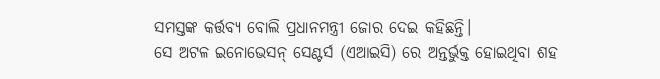ସମସ୍ତଙ୍କ କର୍ତ୍ତବ୍ୟ ବୋଲି ପ୍ରଧାନମନ୍ତ୍ରୀ ଜୋର ଦେଇ କହିଛନ୍ତି।
ସେ ଅଟଳ ଇନୋଭେସନ୍ ସେଣ୍ଟର୍ସ (ଏଆଇସି) ରେ ଅନ୍ତର୍ଭୁକ୍ତ ହୋଇଥିବା ଶହ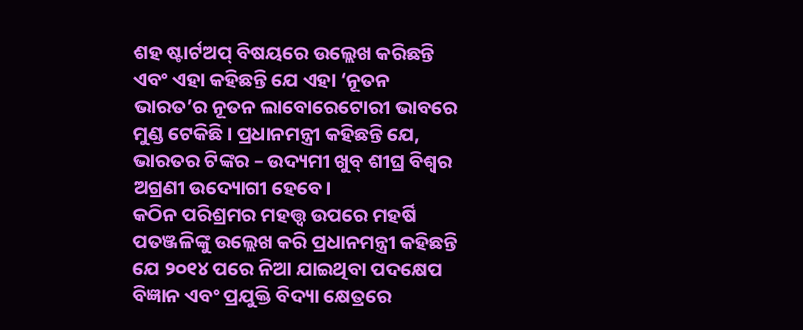ଶହ ଷ୍ଟାର୍ଟଅପ୍ ବିଷୟରେ ଉଲ୍ଲେଖ କରିଛନ୍ତି ଏବଂ ଏହା କହିଛନ୍ତି ଯେ ଏହା ‘ନୂତନ ଭାରତ’ର ନୂତନ ଲାବୋରେଟୋରୀ ଭାବରେ ମୁଣ୍ଡ ଟେକିଛି। ପ୍ରଧାନମନ୍ତ୍ରୀ କହିଛନ୍ତି ଯେ, ଭାରତର ଟିଙ୍କର – ଉଦ୍ୟମୀ ଖୁବ୍ ଶୀଘ୍ର ବିଶ୍ୱର ଅଗ୍ରଣୀ ଉଦ୍ୟୋଗୀ ହେବେ।
କଠିନ ପରିଶ୍ରମର ମହତ୍ତ୍ୱ ଉପରେ ମହର୍ଷି ପତଞ୍ଜଳିଙ୍କୁ ଉଲ୍ଲେଖ କରି ପ୍ରଧାନମନ୍ତ୍ରୀ କହିଛନ୍ତି ଯେ ୨୦୧୪ ପରେ ନିଆ ଯାଇଥିବା ପଦକ୍ଷେପ ବିଜ୍ଞାନ ଏବଂ ପ୍ରଯୁକ୍ତି ବିଦ୍ୟା କ୍ଷେତ୍ରରେ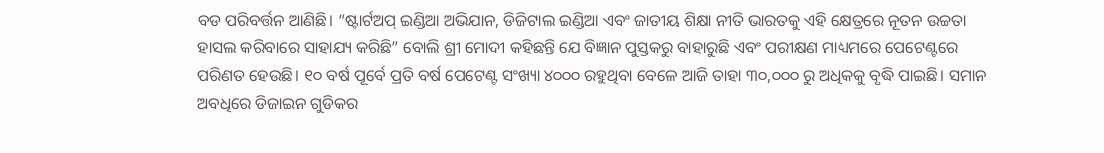ବଡ ପରିବର୍ତ୍ତନ ଆଣିଛି। “ଷ୍ଟାର୍ଟଅପ୍ ଇଣ୍ଡିଆ ଅଭିଯାନ, ଡିଜିଟାଲ ଇଣ୍ଡିଆ ଏବଂ ଜାତୀୟ ଶିକ୍ଷା ନୀତି ଭାରତକୁ ଏହି କ୍ଷେତ୍ରରେ ନୂତନ ଉଚ୍ଚତା ହାସଲ କରିବାରେ ସାହାଯ୍ୟ କରିଛି” ବୋଲି ଶ୍ରୀ ମୋଦୀ କହିଛନ୍ତି ଯେ ବିଜ୍ଞାନ ପୁସ୍ତକରୁ ବାହାରୁଛି ଏବଂ ପରୀକ୍ଷଣ ମାଧ୍ୟମରେ ପେଟେଣ୍ଟରେ ପରିଣତ ହେଉଛି। ୧୦ ବର୍ଷ ପୂର୍ବେ ପ୍ରତି ବର୍ଷ ପେଟେଣ୍ଟ ସଂଖ୍ୟା ୪୦୦୦ ରହୁଥିବା ବେଳେ ଆଜି ତାହା ୩୦,୦୦୦ ରୁ ଅଧିକକୁ ବୃଦ୍ଧି ପାଇଛି। ସମାନ ଅବଧିରେ ଡିଜାଇନ ଗୁଡିକର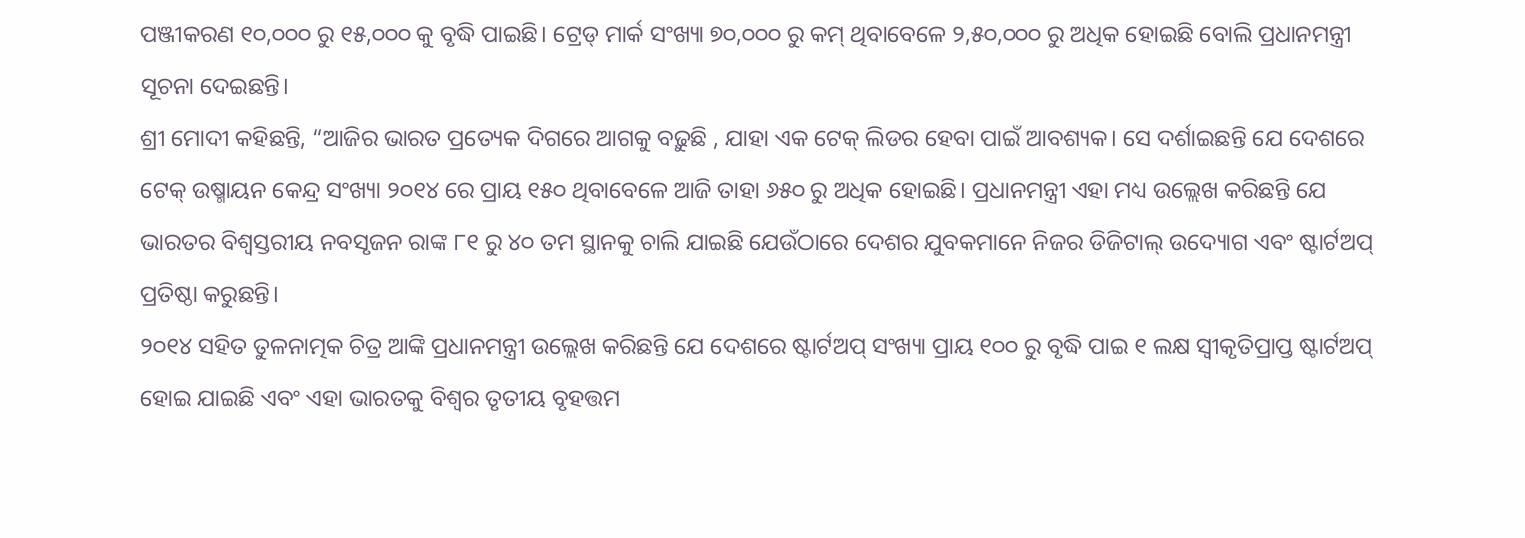ପଞ୍ଜୀକରଣ ୧୦,୦୦୦ ରୁ ୧୫,୦୦୦ କୁ ବୃଦ୍ଧି ପାଇଛି। ଟ୍ରେଡ୍ ମାର୍କ ସଂଖ୍ୟା ୭୦,୦୦୦ ରୁ କମ୍ ଥିବାବେଳେ ୨,୫୦,୦୦୦ ରୁ ଅଧିକ ହୋଇଛି ବୋଲି ପ୍ରଧାନମନ୍ତ୍ରୀ ସୂଚନା ଦେଇଛନ୍ତି।
ଶ୍ରୀ ମୋଦୀ କହିଛନ୍ତି, “ଆଜିର ଭାରତ ପ୍ରତ୍ୟେକ ଦିଗରେ ଆଗକୁ ବଢ଼ୁଛି , ଯାହା ଏକ ଟେକ୍ ଲିଡର ହେବା ପାଇଁ ଆବଶ୍ୟକ। ସେ ଦର୍ଶାଇଛନ୍ତି ଯେ ଦେଶରେ ଟେକ୍ ଉଷ୍ମାୟନ କେନ୍ଦ୍ର ସଂଖ୍ୟା ୨୦୧୪ ରେ ପ୍ରାୟ ୧୫୦ ଥିବାବେଳେ ଆଜି ତାହା ୬୫୦ ରୁ ଅଧିକ ହୋଇଛି। ପ୍ରଧାନମନ୍ତ୍ରୀ ଏହା ମଧ୍ୟ ଉଲ୍ଲେଖ କରିଛନ୍ତି ଯେ ଭାରତର ବିଶ୍ୱସ୍ତରୀୟ ନବସୃଜନ ରାଙ୍କ ୮୧ ରୁ ୪୦ ତମ ସ୍ଥାନକୁ ଚାଲି ଯାଇଛି ଯେଉଁଠାରେ ଦେଶର ଯୁବକମାନେ ନିଜର ଡିଜିଟାଲ୍ ଉଦ୍ୟୋଗ ଏବଂ ଷ୍ଟାର୍ଟଅପ୍ ପ୍ରତିଷ୍ଠା କରୁଛନ୍ତି।
୨୦୧୪ ସହିତ ତୁଳନାତ୍ମକ ଚିତ୍ର ଆଙ୍କି ପ୍ରଧାନମନ୍ତ୍ରୀ ଉଲ୍ଲେଖ କରିଛନ୍ତି ଯେ ଦେଶରେ ଷ୍ଟାର୍ଟଅପ୍ ସଂଖ୍ୟା ପ୍ରାୟ ୧୦୦ ରୁ ବୃଦ୍ଧି ପାଇ ୧ ଲକ୍ଷ ସ୍ୱୀକୃତିପ୍ରାପ୍ତ ଷ୍ଟାର୍ଟଅପ୍ ହୋଇ ଯାଇଛି ଏବଂ ଏହା ଭାରତକୁ ବିଶ୍ୱର ତୃତୀୟ ବୃହତ୍ତମ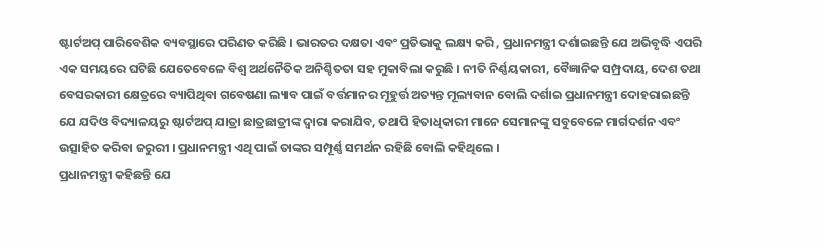ଷ୍ଟାର୍ଟଅପ୍ ପାରିବେଶିକ ବ୍ୟବସ୍ଥାରେ ପରିଣତ କରିଛି । ଭାରତର ଦକ୍ଷତା ଏବଂ ପ୍ରତିଭାକୁ ଲକ୍ଷ୍ୟ କରି , ପ୍ରଧାନମନ୍ତ୍ରୀ ଦର୍ଶାଇଛନ୍ତି ଯେ ଅଭିବୃଦ୍ଧି ଏପରି ଏକ ସମୟରେ ଘଟିଛି ଯେତେବେଳେ ବିଶ୍ୱ ଅର୍ଥନୈତିକ ଅନିଶ୍ଚିତତା ସହ ମୁକାବିଲା କରୁଛି । ନୀତି ନିର୍ଣ୍ଣୟକାରୀ, ବୈଜ୍ଞାନିକ ସମ୍ପ୍ରଦାୟ, ଦେଶ ତଥା ବେସରକାରୀ କ୍ଷେତ୍ରରେ ବ୍ୟାପିଥିବା ଗବେଷଣା ଲ୍ୟାବ ପାଇଁ ବର୍ତ୍ତମାନର ମୂହୁର୍ତ୍ତ ଅତ୍ୟନ୍ତ ମୂଲ୍ୟବାନ ବୋଲି ଦର୍ଶାଇ ପ୍ରଧାନମନ୍ତ୍ରୀ ଦୋହରାଇଛନ୍ତି ଯେ ଯଦିଓ ବିଦ୍ୟାଳୟରୁ ଷ୍ଟାର୍ଟଅପ୍ ଯାତ୍ରା ଛାତ୍ରଛାତ୍ରୀଙ୍କ ଦ୍ୱାରା କରାଯିବ, ତଥାପି ହିତାଧିକାରୀ ମାନେ ସେମାନଙ୍କୁ ସବୁବେଳେ ମାର୍ଗଦର୍ଶନ ଏବଂ ଉତ୍ସାହିତ କରିବା ଜରୁରୀ । ପ୍ରଧାନମନ୍ତ୍ରୀ ଏଥି ପାଇଁ ତାଙ୍କର ସମ୍ପୂର୍ଣ୍ଣ ସମର୍ଥନ ରହିଛି ବୋଲି କହିଥିଲେ ।
ପ୍ରଧାନମନ୍ତ୍ରୀ କହିଛନ୍ତି ଯେ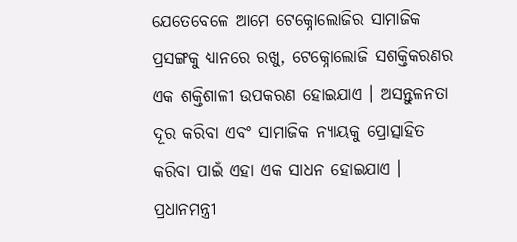ଯେତେବେଳେ ଆମେ ଟେକ୍ନୋଲୋଜିର ସାମାଜିକ ପ୍ରସଙ୍ଗକୁ ଧ୍ୟାନରେ ରଖୁ, ଟେକ୍ନୋଲୋଜି ସଶକ୍ତିକରଣର ଏକ ଶକ୍ତିଶାଳୀ ଉପକରଣ ହୋଇଯାଏ । ଅସନ୍ତୁଳନତା ଦୂର କରିବା ଏବଂ ସାମାଜିକ ନ୍ୟାୟକୁ ପ୍ରୋତ୍ସାହିତ କରିବା ପାଇଁ ଏହା ଏକ ସାଧନ ହୋଇଯାଏ । ପ୍ରଧାନମନ୍ତ୍ରୀ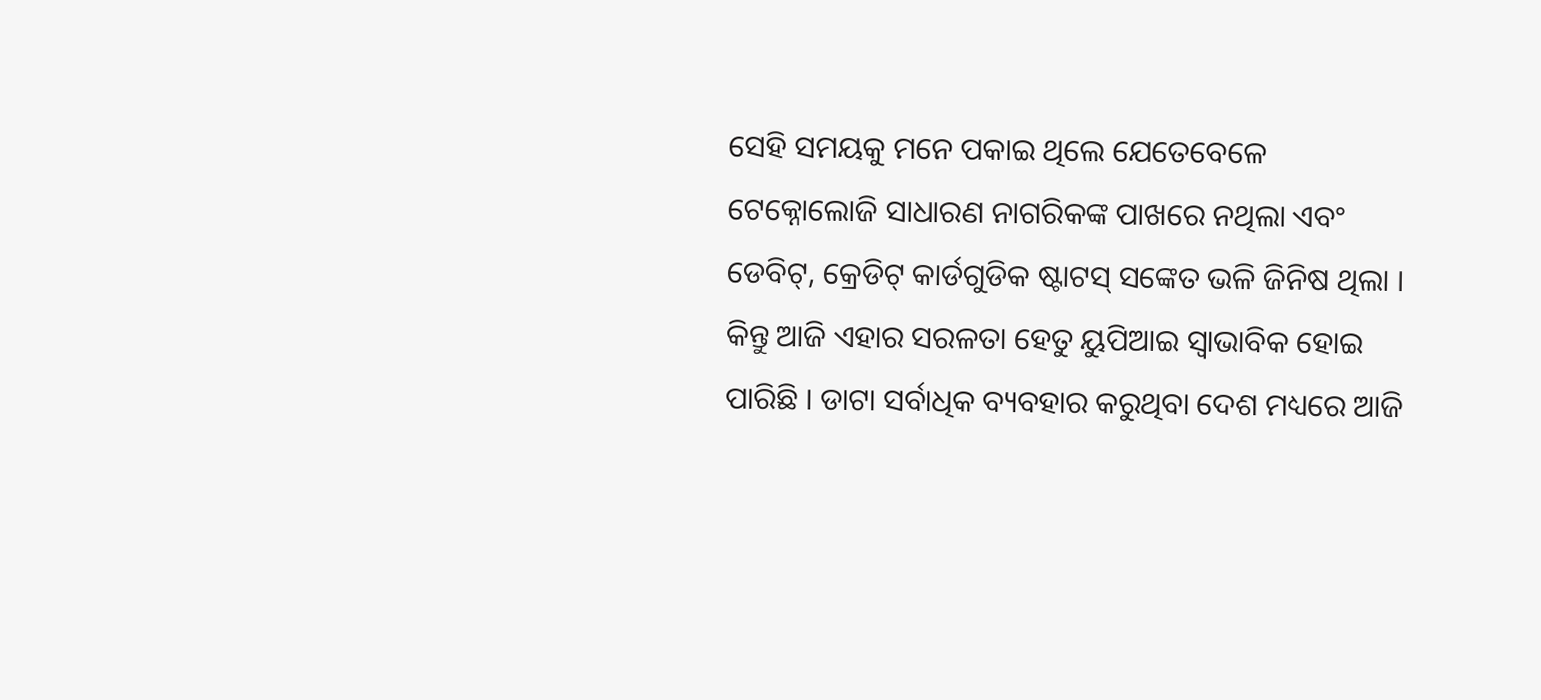ସେହି ସମୟକୁ ମନେ ପକାଇ ଥିଲେ ଯେତେବେଳେ ଟେକ୍ନୋଲୋଜି ସାଧାରଣ ନାଗରିକଙ୍କ ପାଖରେ ନଥିଲା ଏବଂ ଡେବିଟ୍, କ୍ରେଡିଟ୍ କାର୍ଡଗୁଡିକ ଷ୍ଟାଟସ୍ ସଙ୍କେତ ଭଳି ଜିନିଷ ଥିଲା । କିନ୍ତୁ ଆଜି ଏହାର ସରଳତା ହେତୁ ୟୁପିଆଇ ସ୍ୱାଭାବିକ ହୋଇ ପାରିଛି । ଡାଟା ସର୍ବାଧିକ ବ୍ୟବହାର କରୁଥିବା ଦେଶ ମଧ୍ୟରେ ଆଜି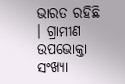ଭାରତ ରହିଛି । ଗ୍ରାମୀଣ ଉପଭୋକ୍ତା ସଂଖ୍ୟା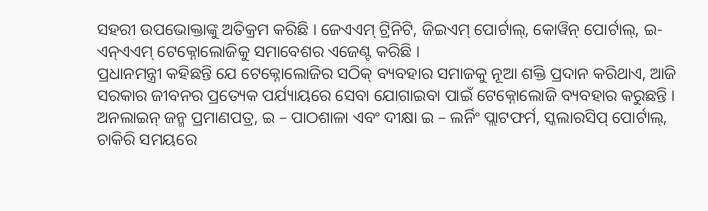ସହରୀ ଉପଭୋକ୍ତାଙ୍କୁ ଅତିକ୍ରମ କରିଛି । ଜେଏଏମ୍ ଟ୍ରିନିଟି, ଜିଇଏମ୍ ପୋର୍ଟାଲ୍, କୋୱିନ୍ ପୋର୍ଟାଲ୍, ଇ- ଏନ୍ଏଏମ୍ ଟେକ୍ନୋଲୋଜିକୁ ସମାବେଶର ଏଜେଣ୍ଟ କରିଛି ।
ପ୍ରଧାନମନ୍ତ୍ରୀ କହିଛନ୍ତି ଯେ ଟେକ୍ନୋଲୋଜିର ସଠିକ୍ ବ୍ୟବହାର ସମାଜକୁ ନୂଆ ଶକ୍ତି ପ୍ରଦାନ କରିଥାଏ, ଆଜି ସରକାର ଜୀବନର ପ୍ରତ୍ୟେକ ପର୍ଯ୍ୟାୟରେ ସେବା ଯୋଗାଇବା ପାଇଁ ଟେକ୍ନୋଲୋଜି ବ୍ୟବହାର କରୁଛନ୍ତି । ଅନଲାଇନ୍ ଜନ୍ମ ପ୍ରମାଣପତ୍ର, ଇ – ପାଠଶାଳା ଏବଂ ଦୀକ୍ଷା ଇ – ଲର୍ନିଂ ପ୍ଲାଟଫର୍ମ, ସ୍କଲାରସିପ୍ ପୋର୍ଟାଲ୍, ଚାକିରି ସମୟରେ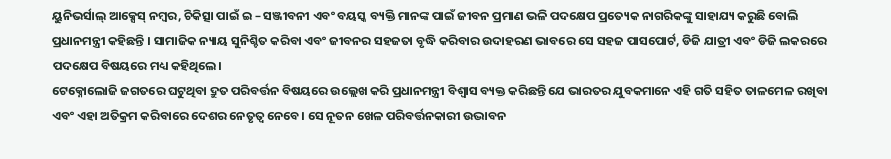ୟୁନିଭର୍ସାଲ୍ ଆକ୍ସେସ୍ ନମ୍ବର, ଚିକିତ୍ସା ପାଇଁ ଇ – ସଞ୍ଜୀବନୀ ଏବଂ ବୟସ୍କ ବ୍ୟକ୍ତି ମାନଙ୍କ ପାଇଁ ଜୀବନ ପ୍ରମାଣ ଭଳି ପଦକ୍ଷେପ ପ୍ରତ୍ୟେକ ନାଗରିକଙ୍କୁ ସାହାଯ୍ୟ କରୁଛି ବୋଲି ପ୍ରଧାନମନ୍ତ୍ରୀ କହିଛନ୍ତି । ସାମାଜିକ ନ୍ୟାୟ ସୁନିଶ୍ଚିତ କରିବା ଏବଂ ଜୀବନର ସହଜତା ବୃଦ୍ଧି କରିବାର ଉଦାହରଣ ଭାବରେ ସେ ସହଜ ପାସପୋର୍ଟ, ଡିଜି ଯାତ୍ରୀ ଏବଂ ଡିଜି ଲକରରେ ପଦକ୍ଷେପ ବିଷୟରେ ମଧ୍ୟ କହିଥିଲେ।
ଟେକ୍ନୋଲୋଜି ଜଗତରେ ଘଟୁଥିବା ଦ୍ରୁତ ପରିବର୍ତ୍ତନ ବିଷୟରେ ଉଲ୍ଲେଖ କରି ପ୍ରଧାନମନ୍ତ୍ରୀ ବିଶ୍ୱାସ ବ୍ୟକ୍ତ କରିଛନ୍ତି ଯେ ଭାରତର ଯୁବକମାନେ ଏହି ଗତି ସହିତ ତାଳମେଳ ରଖିବା ଏବଂ ଏହା ଅତିକ୍ରମ କରିବାରେ ଦେଶର ନେତୃତ୍ୱ ନେବେ। ସେ ନୂତନ ଖେଳ ପରିବର୍ତ୍ତନକାରୀ ଉଦ୍ଭାବନ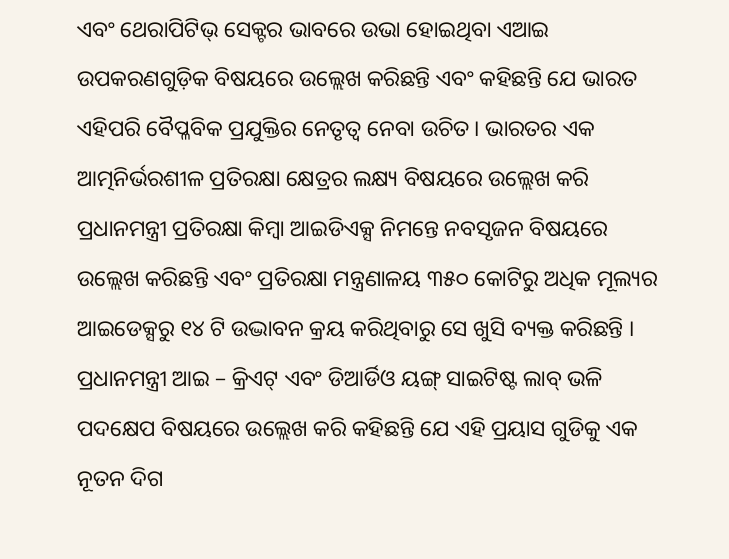ଏବଂ ଥେରାପିଟିଭ୍ ସେକ୍ଟର ଭାବରେ ଉଭା ହୋଇଥିବା ଏଆଇ ଉପକରଣଗୁଡ଼ିକ ବିଷୟରେ ଉଲ୍ଲେଖ କରିଛନ୍ତି ଏବଂ କହିଛନ୍ତି ଯେ ଭାରତ ଏହିପରି ବୈପ୍ଳବିକ ପ୍ରଯୁକ୍ତିର ନେତୃତ୍ୱ ନେବା ଉଚିତ। ଭାରତର ଏକ ଆତ୍ମନିର୍ଭରଶୀଳ ପ୍ରତିରକ୍ଷା କ୍ଷେତ୍ରର ଲକ୍ଷ୍ୟ ବିଷୟରେ ଉଲ୍ଲେଖ କରି ପ୍ରଧାନମନ୍ତ୍ରୀ ପ୍ରତିରକ୍ଷା କିମ୍ବା ଆଇଡିଏକ୍ସ ନିମନ୍ତେ ନବସୃଜନ ବିଷୟରେ ଉଲ୍ଲେଖ କରିଛନ୍ତି ଏବଂ ପ୍ରତିରକ୍ଷା ମନ୍ତ୍ରଣାଳୟ ୩୫୦ କୋଟିରୁ ଅଧିକ ମୂଲ୍ୟର ଆଇଡେକ୍ସରୁ ୧୪ ଟି ଉଦ୍ଭାବନ କ୍ରୟ କରିଥିବାରୁ ସେ ଖୁସି ବ୍ୟକ୍ତ କରିଛନ୍ତି । ପ୍ରଧାନମନ୍ତ୍ରୀ ଆଇ – କ୍ରିଏଟ୍ ଏବଂ ଡିଆର୍ଡିଓ ୟଙ୍ଗ୍ ସାଇଟିଷ୍ଟ ଲାବ୍ ଭଳି ପଦକ୍ଷେପ ବିଷୟରେ ଉଲ୍ଲେଖ କରି କହିଛନ୍ତି ଯେ ଏହି ପ୍ରୟାସ ଗୁଡିକୁ ଏକ ନୂତନ ଦିଗ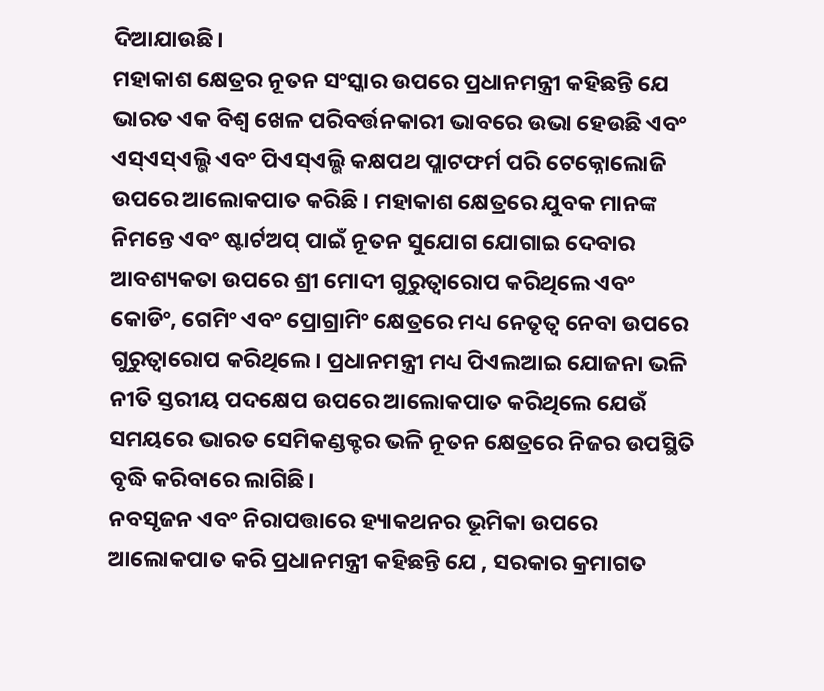ଦିଆଯାଉଛି।
ମହାକାଶ କ୍ଷେତ୍ରର ନୂତନ ସଂସ୍କାର ଉପରେ ପ୍ରଧାନମନ୍ତ୍ରୀ କହିଛନ୍ତି ଯେ ଭାରତ ଏକ ବିଶ୍ୱ ଖେଳ ପରିବର୍ତ୍ତନକାରୀ ଭାବରେ ଉଭା ହେଉଛି ଏବଂ ଏସ୍ଏସ୍ଏଲ୍ଭି ଏବଂ ପିଏସ୍ଏଲ୍ଭି କକ୍ଷପଥ ପ୍ଲାଟଫର୍ମ ପରି ଟେକ୍ନୋଲୋଜି ଉପରେ ଆଲୋକପାତ କରିଛି । ମହାକାଶ କ୍ଷେତ୍ରରେ ଯୁବକ ମାନଙ୍କ ନିମନ୍ତେ ଏବଂ ଷ୍ଟାର୍ଟଅପ୍ ପାଇଁ ନୂତନ ସୁଯୋଗ ଯୋଗାଇ ଦେବାର ଆବଶ୍ୟକତା ଉପରେ ଶ୍ରୀ ମୋଦୀ ଗୁରୁତ୍ୱାରୋପ କରିଥିଲେ ଏବଂ କୋଡିଂ, ଗେମିଂ ଏବଂ ପ୍ରୋଗ୍ରାମିଂ କ୍ଷେତ୍ରରେ ମଧ୍ୟ ନେତୃତ୍ୱ ନେବା ଉପରେ ଗୁରୁତ୍ୱାରୋପ କରିଥିଲେ। ପ୍ରଧାନମନ୍ତ୍ରୀ ମଧ୍ୟ ପିଏଲଆଇ ଯୋଜନା ଭଳି ନୀତି ସ୍ତରୀୟ ପଦକ୍ଷେପ ଉପରେ ଆଲୋକପାତ କରିଥିଲେ ଯେଉଁ ସମୟରେ ଭାରତ ସେମିକଣ୍ଡକ୍ଟର ଭଳି ନୂତନ କ୍ଷେତ୍ରରେ ନିଜର ଉପସ୍ଥିତି ବୃଦ୍ଧି କରିବାରେ ଲାଗିଛି।
ନବସୃଜନ ଏବଂ ନିରାପତ୍ତାରେ ହ୍ୟାକଥନର ଭୂମିକା ଉପରେ ଆଲୋକପାତ କରି ପ୍ରଧାନମନ୍ତ୍ରୀ କହିଛନ୍ତି ଯେ , ସରକାର କ୍ରମାଗତ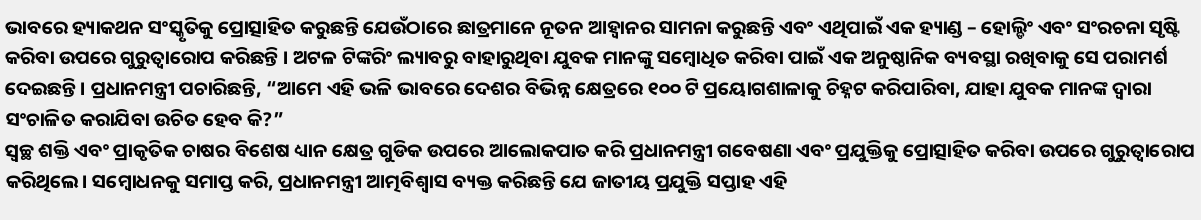ଭାବରେ ହ୍ୟାକଥନ ସଂସ୍କୃତିକୁ ପ୍ରୋତ୍ସାହିତ କରୁଛନ୍ତି ଯେଉଁଠାରେ ଛାତ୍ରମାନେ ନୂତନ ଆହ୍ୱାନର ସାମନା କରୁଛନ୍ତି ଏବଂ ଏଥିପାଇଁ ଏକ ହ୍ୟାଣ୍ଡ – ହୋଲ୍ଡିଂ ଏବଂ ସଂରଚନା ସୃଷ୍ଟି କରିବା ଉପରେ ଗୁରୁତ୍ୱାରୋପ କରିଛନ୍ତି । ଅଟଳ ଟିଙ୍କରିଂ ଲ୍ୟାବରୁ ବାହାରୁଥିବା ଯୁବକ ମାନଙ୍କୁ ସମ୍ବୋଧିତ କରିବା ପାଇଁ ଏକ ଅନୁଷ୍ଠାନିକ ବ୍ୟବସ୍ଥା ରଖିବାକୁ ସେ ପରାମର୍ଶ ଦେଇଛନ୍ତି । ପ୍ରଧାନମନ୍ତ୍ରୀ ପଚାରିଛନ୍ତି, “ଆମେ ଏହି ଭଳି ଭାବରେ ଦେଶର ବିଭିନ୍ନ କ୍ଷେତ୍ରରେ ୧୦୦ ଟି ପ୍ରୟୋଗଶାଳାକୁ ଚିହ୍ନଟ କରିପାରିବା, ଯାହା ଯୁବକ ମାନଙ୍କ ଦ୍ୱାରା ସଂଚାଳିତ କରାଯିବା ଉଚିତ ହେବ କି?”
ସ୍ୱଚ୍ଛ ଶକ୍ତି ଏବଂ ପ୍ରାକୃତିକ ଚାଷର ବିଶେଷ ଧ୍ୟାନ କ୍ଷେତ୍ର ଗୁଡିକ ଉପରେ ଆଲୋକପାତ କରି ପ୍ରଧାନମନ୍ତ୍ରୀ ଗବେଷଣା ଏବଂ ପ୍ରଯୁକ୍ତିକୁ ପ୍ରୋତ୍ସାହିତ କରିବା ଉପରେ ଗୁରୁତ୍ୱାରୋପ କରିଥିଲେ। ସମ୍ବୋଧନକୁ ସମାପ୍ତ କରି, ପ୍ରଧାନମନ୍ତ୍ରୀ ଆତ୍ମବିଶ୍ୱାସ ବ୍ୟକ୍ତ କରିଛନ୍ତି ଯେ ଜାତୀୟ ପ୍ରଯୁକ୍ତି ସପ୍ତାହ ଏହି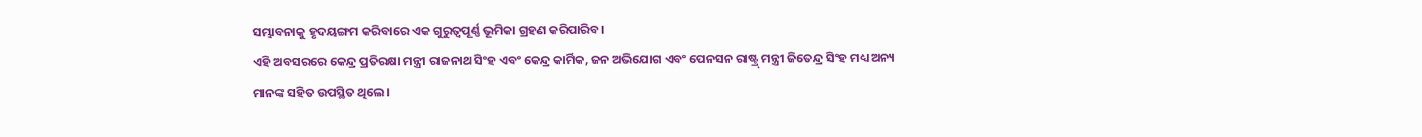ସମ୍ଭାବନାକୁ ହୃଦୟଙ୍ଗମ କରିବାରେ ଏକ ଗୁରୁତ୍ୱପୂର୍ଣ୍ଣ ଭୂମିକା ଗ୍ରହଣ କରିପାରିବ।
ଏହି ଅବସରରେ କେନ୍ଦ୍ର ପ୍ରତିରକ୍ଷା ମନ୍ତ୍ରୀ ରାଜନାଥ ସିଂହ ଏବଂ କେନ୍ଦ୍ର କାର୍ମିକ, ଜନ ଅଭିଯୋଗ ଏବଂ ପେନସନ ରାଷ୍ଟ୍ର୍ ମନ୍ତ୍ରୀ ଜିତେନ୍ଦ୍ର ସିଂହ ମଧ୍ୟ ଅନ୍ୟ ମାନଙ୍କ ସହିତ ଉପସ୍ଥିତ ଥିଲେ।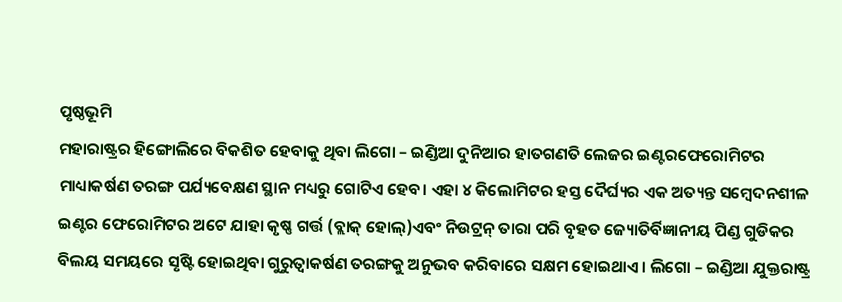ପୃଷ୍ଠଭୂମି
ମହାରାଷ୍ଟ୍ରର ହିଙ୍ଗୋଲିରେ ବିକଶିତ ହେବାକୁ ଥିବା ଲିଗୋ – ଇଣ୍ଡିଆ ଦୁନିଆର ହାତଗଣତି ଲେଜର ଇଣ୍ଟରଫେରୋମିଟର ମାଧ୍ୟାକର୍ଷଣ ତରଙ୍ଗ ପର୍ଯ୍ୟବେକ୍ଷଣ ସ୍ଥାନ ମଧ୍ୟରୁ ଗୋଟିଏ ହେବ। ଏହା ୪ କିଲୋମିଟର ହସ୍ତ ଦୈର୍ଘ୍ୟର ଏକ ଅତ୍ୟନ୍ତ ସମ୍ବେଦନଶୀଳ ଇଣ୍ଟର ଫେରୋମିଟର ଅଟେ ଯାହା କୃଷ୍ଣ ଗର୍ତ୍ତ (ବ୍ଲାକ୍ ହୋଲ୍)ଏବଂ ନିଉଟ୍ରନ୍ ତାରା ପରି ବୃହତ ଜ୍ୟୋତିର୍ବିଜ୍ଞାନୀୟ ପିଣ୍ଡ ଗୁଡିକର ବିଲୟ ସମୟରେ ସୃଷ୍ଟି ହୋଇଥିବା ଗୁରୁତ୍ୱାକର୍ଷଣ ତରଙ୍ଗକୁ ଅନୁଭବ କରିବାରେ ସକ୍ଷମ ହୋଇଥାଏ । ଲିଗୋ – ଇଣ୍ଡିଆ ଯୁକ୍ତରାଷ୍ଟ୍ର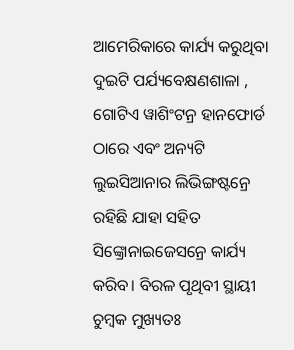ଆମେରିକାରେ କାର୍ଯ୍ୟ କରୁଥିବା ଦୁଇଟି ପର୍ଯ୍ୟବେକ୍ଷଣଶାଳା , ଗୋଟିଏ ୱାଶିଂଟନ୍ର ହାନଫୋର୍ଡ ଠାରେ ଏବଂ ଅନ୍ୟଟି ଲୁଇସିଆନାର ଲିଭିଙ୍ଗଷ୍ଟନ୍ରେ ରହିଛି ଯାହା ସହିତ ସିଙ୍କ୍ରୋନାଇଜେସନ୍ରେ କାର୍ଯ୍ୟ କରିବ। ବିରଳ ପୃଥିବୀ ସ୍ଥାୟୀ ଚୁମ୍ବକ ମୁଖ୍ୟତଃ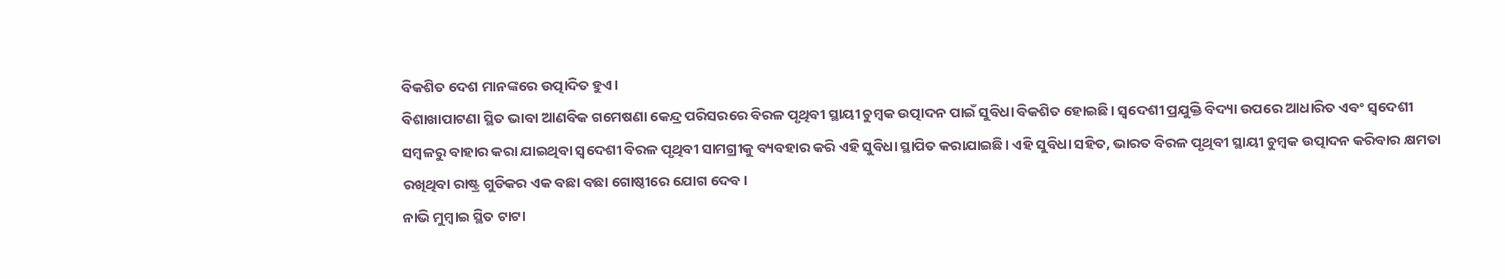ବିକଶିତ ଦେଶ ମାନଙ୍କରେ ଉତ୍ପାଦିତ ହୁଏ।
ବିଶାଖାପାଟଣା ସ୍ଥିତ ଭାବା ଆଣବିକ ଗମେଷଣା କେନ୍ଦ୍ର ପରିସରରେ ବିରଳ ପୃଥିବୀ ସ୍ଥାୟୀ ଚୁମ୍ବକ ଉତ୍ପାଦନ ପାଇଁ ସୁବିଧା ବିକଶିତ ହୋଇଛି। ସ୍ୱଦେଶୀ ପ୍ରଯୁକ୍ତି ବିଦ୍ୟା ଉପରେ ଆଧାରିତ ଏବଂ ସ୍ୱଦେଶୀ ସମ୍ବଳରୁ ବାହାର କରା ଯାଇଥିବା ସ୍ୱଦେଶୀ ବିରଳ ପୃଥିବୀ ସାମଗ୍ରୀକୁ ବ୍ୟବହାର କରି ଏହି ସୁବିଧା ସ୍ଥାପିତ କରାଯାଇଛି। ଏହି ସୁବିଧା ସହିତ, ଭାରତ ବିରଳ ପୃଥିବୀ ସ୍ଥାୟୀ ଚୁମ୍ବକ ଉତ୍ପାଦନ କରିବାର କ୍ଷମତା ରଖିଥିବା ରାଷ୍ଟ୍ର ଗୁଡିକର ଏକ ବଛା ବଛା ଗୋଷ୍ଠୀରେ ଯୋଗ ଦେବ।
ନାଭି ମୁମ୍ବାଇ ସ୍ଥିତ ଟାଟା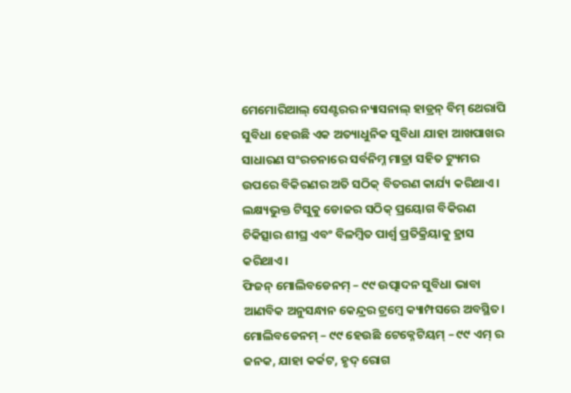ମେମୋରିଆଲ୍ ସେଣ୍ଟରର ନ୍ୟାସନାଲ୍ ହାଡ୍ରନ୍ ବିମ୍ ଥେରାପି ସୁବିଧା ହେଉଛି ଏକ ଅତ୍ୟାଧୁନିକ ସୁବିଧା ଯାହା ଆଖପାଖର ସାଧାରଣ ସଂରଚନାରେ ସର୍ବନିମ୍ନ ମାତ୍ରା ସହିତ ଟ୍ୟୁମର ଉପରେ ବିକିରଣର ଅତି ସଠିକ୍ ବିତରଣ କାର୍ଯ୍ୟ କରିଥାଏ। ଲକ୍ଷ୍ୟଭୁକ୍ତ ଟିସୁକୁ ଡୋଜର ସଠିକ୍ ପ୍ରୟୋଗ ବିକିରଣ ଚିକିତ୍ସାର ଶୀଘ୍ର ଏବଂ ବିଳମ୍ବିତ ପାର୍ଶ୍ୱ ପ୍ରତିକ୍ରିୟାକୁ ହ୍ରାସ କରିଥାଏ।
ଫିଜନ୍ ମୋଲିବଡେନମ୍ – ୯୯ ଉତ୍ପାଦନ ସୁବିଧା ଭାବା ଆଣବିକ ଅନୁସନ୍ଧାନ କେନ୍ଦ୍ରର ଟ୍ରମ୍ବେ କ୍ୟାମ୍ପସରେ ଅବସ୍ଥିତ। ମୋଲିବଡେନମ୍ – ୯୯ ହେଉଛି ଟେକ୍ନେଟିୟମ୍ – ୯୯ ଏମ୍ ର ଜନକ, ଯାହା କର୍କଟ, ହୃଦ୍ ରୋଗ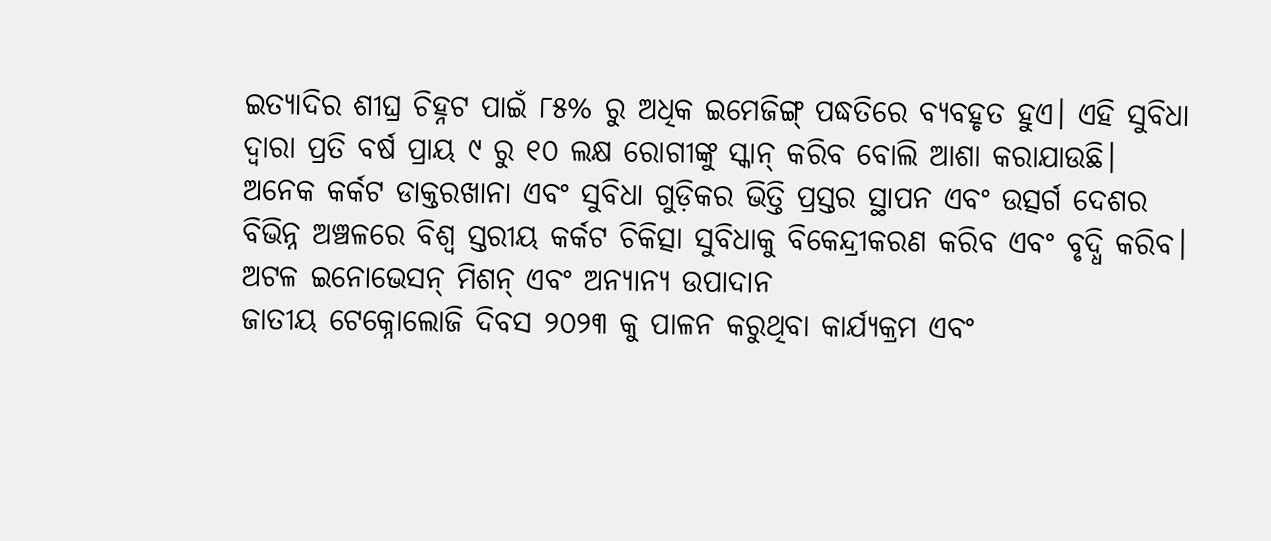ଇତ୍ୟାଦିର ଶୀଘ୍ର ଚିହ୍ନଟ ପାଇଁ ୮୫% ରୁ ଅଧିକ ଇମେଜିଙ୍ଗ୍ ପଦ୍ଧତିରେ ବ୍ୟବହୃତ ହୁଏ। ଏହି ସୁବିଧା ଦ୍ୱାରା ପ୍ରତି ବର୍ଷ ପ୍ରାୟ ୯ ରୁ ୧୦ ଲକ୍ଷ ରୋଗୀଙ୍କୁ ସ୍କାନ୍ କରିବ ବୋଲି ଆଶା କରାଯାଉଛି।
ଅନେକ କର୍କଟ ଡାକ୍ତରଖାନା ଏବଂ ସୁବିଧା ଗୁଡ଼ିକର ଭିତ୍ତି ପ୍ରସ୍ତର ସ୍ଥାପନ ଏବଂ ଉତ୍ସର୍ଗ ଦେଶର ବିଭିନ୍ନ ଅଞ୍ଚଳରେ ବିଶ୍ୱ ସ୍ତରୀୟ କର୍କଟ ଚିକିତ୍ସା ସୁବିଧାକୁ ବିକେନ୍ଦ୍ରୀକରଣ କରିବ ଏବଂ ବୃଦ୍ଧି କରିବ।
ଅଟଳ ଇନୋଭେସନ୍ ମିଶନ୍ ଏବଂ ଅନ୍ୟାନ୍ୟ ଉପାଦାନ
ଜାତୀୟ ଟେକ୍ନୋଲୋଜି ଦିବସ ୨୦୨୩ କୁ ପାଳନ କରୁଥିବା କାର୍ଯ୍ୟକ୍ରମ ଏବଂ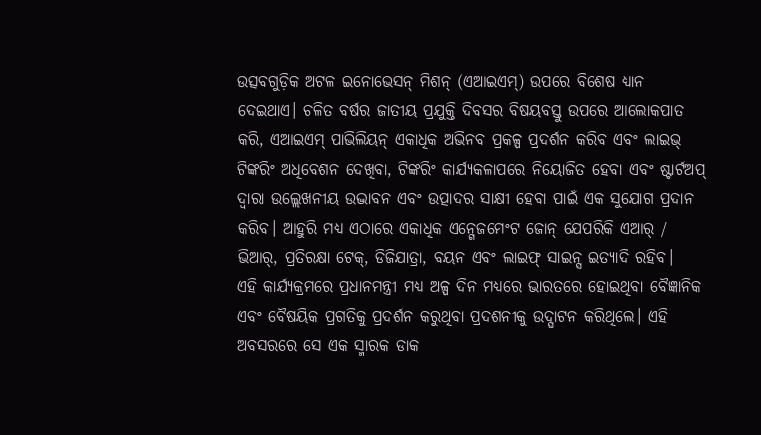ଉତ୍ସବଗୁଡ଼ିକ ଅଟଳ ଇନୋଭେସନ୍ ମିଶନ୍ (ଏଆଇଏମ୍) ଉପରେ ବିଶେଷ ଧ୍ୟାନ ଦେଇଥାଏ। ଚଳିତ ବର୍ଷର ଜାତୀୟ ପ୍ରଯୁକ୍ତି ଦିବସର ବିଷୟବସ୍ତୁ ଉପରେ ଆଲୋକପାତ କରି, ଏଆଇଏମ୍ ପାଭିଲିୟନ୍ ଏକାଧିକ ଅଭିନବ ପ୍ରକଳ୍ପ ପ୍ରଦର୍ଶନ କରିବ ଏବଂ ଲାଇଭ୍ ଟିଙ୍କରିଂ ଅଧିବେଶନ ଦେଖିବା, ଟିଙ୍କରିଂ କାର୍ଯ୍ୟକଳାପରେ ନିୟୋଜିତ ହେବା ଏବଂ ଷ୍ଟାର୍ଟଅପ୍ ଦ୍ୱାରା ଉଲ୍ଲେଖନୀୟ ଉଦ୍ଭାବନ ଏବଂ ଉତ୍ପାଦର ସାକ୍ଷୀ ହେବା ପାଇଁ ଏକ ସୁଯୋଗ ପ୍ରଦାନ କରିବ। ଆହୁରି ମଧ୍ୟ ଏଠାରେ ଏକାଧିକ ଏନ୍ଗେଜମେଂଟ ଜୋନ୍ ଯେପରିକି ଏଆର୍ / ଭିଆର୍, ପ୍ରତିରକ୍ଷା ଟେକ୍, ଡିଜିଯାତ୍ରା, ବୟନ ଏବଂ ଲାଇଫ୍ ସାଇନ୍ସ ଇତ୍ୟାଦି ରହିବ।
ଏହି କାର୍ଯ୍ୟକ୍ରମରେ ପ୍ରଧାନମନ୍ତ୍ରୀ ମଧ୍ୟ ଅଳ୍ପ ଦିନ ମଧ୍ୟରେ ଭାରତରେ ହୋଇଥିବା ବୈଜ୍ଞାନିକ ଏବଂ ବୈଷୟିକ ପ୍ରଗତିକୁ ପ୍ରଦର୍ଶନ କରୁଥିବା ପ୍ରଦଶନୀକୁ ଉଦ୍ଘାଟନ କରିଥିଲେ। ଏହି ଅବସରରେ ସେ ଏକ ସ୍ମାରକ ଡାକ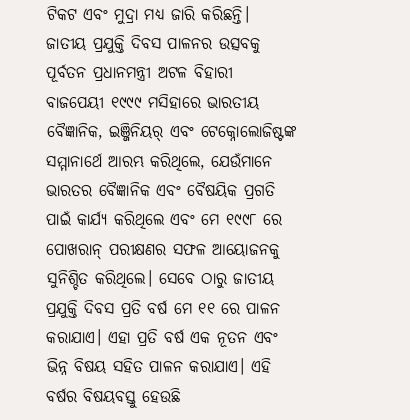ଟିକଟ ଏବଂ ମୁଦ୍ରା ମଧ୍ୟ ଜାରି କରିଛନ୍ତି।
ଜାତୀୟ ପ୍ରଯୁକ୍ତି ଦିବସ ପାଳନର ଉତ୍ସବକୁ ପୂର୍ବତନ ପ୍ରଧାନମନ୍ତ୍ରୀ ଅଟଳ ବିହାରୀ ବାଜପେୟୀ ୧୯୯୯ ମସିହାରେ ଭାରତୀୟ ବୈଜ୍ଞାନିକ, ଇଞ୍ଜିନିୟର୍ ଏବଂ ଟେକ୍ନୋଲୋଜିଷ୍ଟଙ୍କ ସମ୍ମାନାର୍ଥେ ଆରମ୍ଭ କରିଥିଲେ, ଯେଉଁମାନେ ଭାରତର ବୈଜ୍ଞାନିକ ଏବଂ ବୈଷୟିକ ପ୍ରଗତି ପାଇଁ କାର୍ଯ୍ୟ କରିଥିଲେ ଏବଂ ମେ ୧୯୯୮ ରେ ପୋଖରାନ୍ ପରୀକ୍ଷଣର ସଫଳ ଆୟୋଜନକୁ ସୁନିଶ୍ଚିତ କରିଥିଲେ। ସେବେ ଠାରୁ ଜାତୀୟ ପ୍ରଯୁକ୍ତି ଦିବସ ପ୍ରତି ବର୍ଷ ମେ ୧୧ ରେ ପାଳନ କରାଯାଏ। ଏହା ପ୍ରତି ବର୍ଷ ଏକ ନୂତନ ଏବଂ ଭିନ୍ନ ବିଷୟ ସହିତ ପାଳନ କରାଯାଏ। ଏହି ବର୍ଷର ବିଷୟବସ୍ତୁ ହେଉଛି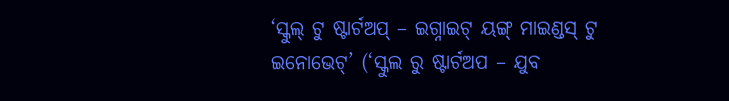‘ସ୍କୁଲ୍ ଟୁ ଷ୍ଟାର୍ଟଅପ୍ – ଇଗ୍ନାଇଟ୍ ୟଙ୍ଗ୍ ମାଇଣ୍ଡସ୍ ଟୁ ଇନୋଭେଟ୍’ (‘ସ୍କୁଲ ରୁ ଷ୍ଟାର୍ଟଅପ – ଯୁବ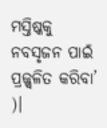ମସ୍ତିଷ୍କକୁ ନବସୃଜନ ପାଇଁ ପ୍ରଜ୍ଜ୍ୱଳିତ କରିବା’ )।